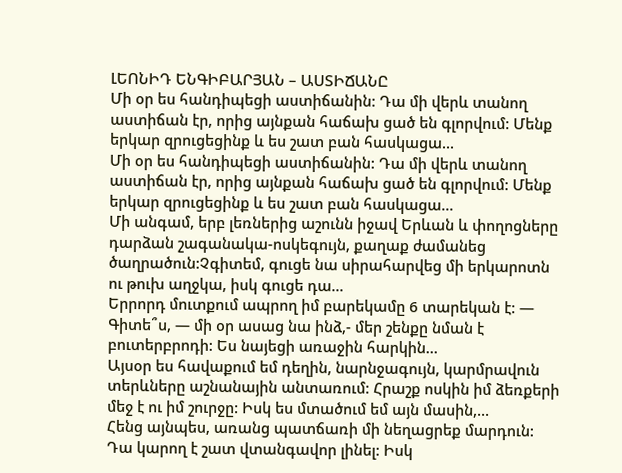ԼԵՈՆԻԴ ԵՆԳԻԲԱՐՅԱՆ – ԱՍՏԻՃԱՆԸ
Մի օր ես հանդիպեցի աստիճանին: Դա մի վերև տանող աստիճան էր, որից այնքան հաճախ ցած են գլորվում: Մենք երկար զրուցեցինք և ես շատ բան հասկացա...
Մի օր ես հանդիպեցի աստիճանին: Դա մի վերև տանող աստիճան էր, որից այնքան հաճախ ցած են գլորվում: Մենք երկար զրուցեցինք և ես շատ բան հասկացա...
Մի անգամ, երբ լեռներից աշունն իջավ Երևան և փողոցները դարձան շագանակա-ոսկեգույն, քաղաք ժամանեց ծաղրածուն:Չգիտեմ, գուցե նա սիրահարվեց մի երկարոտն ու թուխ աղջկա, իսկ գուցե դա...
Երրորդ մուտքում ապրող իմ բարեկամը 6 տարեկան է: — Գիտե՞ս, — մի օր ասաց նա ինձ,- մեր շենքը նման է բուտերբրոդի: Ես նայեցի առաջին հարկին...
Այսօր ես հավաքում եմ դեղին, նարնջագույն, կարմրավուն տերևները աշնանային անտառում: Հրաշք ոսկին իմ ձեռքերի մեջ է ու իմ շուրջը: Իսկ ես մտածում եմ այն մասին,...
Հենց այնպես, առանց պատճառի մի նեղացրեք մարդուն: Դա կարող է շատ վտանգավոր լինել: Իսկ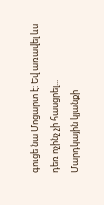գուցե նա Մոցարտ է: Եվ առավել ևս դեռ ոչինչ չի հասցրել...
Մարդկային կյանքի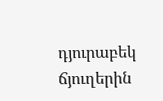դյուրաբեկ ճյուղերին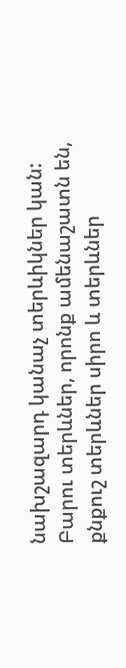նախշազարդ կանաչ տերևիկներ կան: Բարու տերևներ, որոնք ամենաշատն են, քնքուշ տերևներ սիրո և տերևներ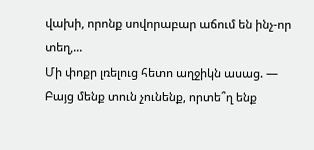վախի, որոնք սովորաբար աճում են ինչ-որ տեղ,...
Մի փոքր լռելուց հետո աղջիկն ասաց. — Բայց մենք տուն չունենք, որտե՞ղ ենք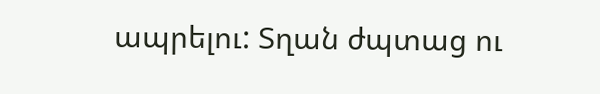ապրելու: Տղան ժպտաց ու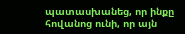պատասխանեց, որ ինքը հովանոց ունի, որ այն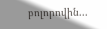բոլորովին...